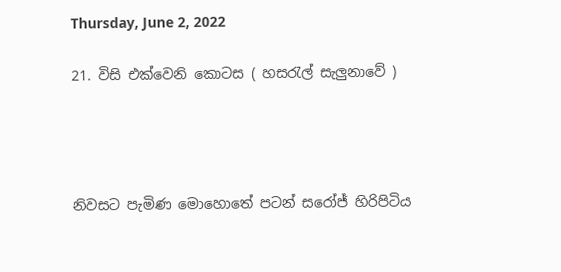Thursday, June 2, 2022

21. විසි එක්වෙනි කොටස ( හසරැල් සැලුනාවේ )




නිවසට පැමිණ මොහොතේ පටන් සරෝජ් හිරිපිටිය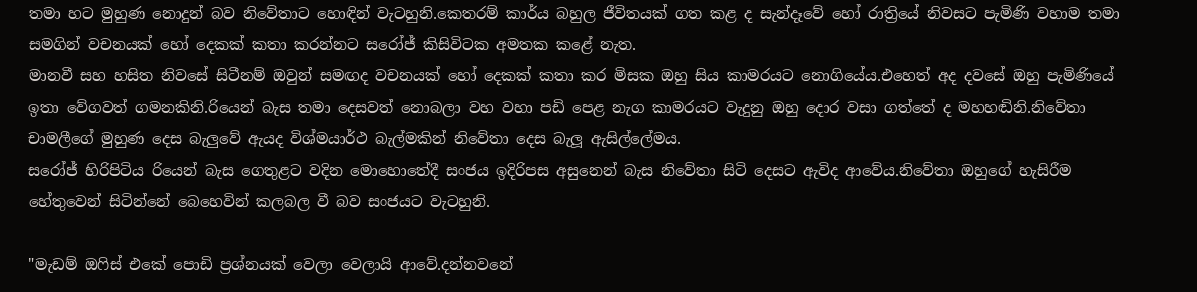තමා හට මුහුණ නොදුන් බව නිවේතාට හොඳින් වැටහුනි.කෙතරම් කාර්ය බහුල ජීවිතයක් ගත කළ ද සැන්දෑවේ හෝ රාත්‍රියේ නිවසට පැමිණි වහාම තමා සමගින් වචනයක් හෝ දෙකක් කතා කරන්නට සරෝජ් කිසිවිටක අමතක කළේ නැත.
මානවී සහ හසිත නිවසේ සිටීනම් ඔවුන් සමඟද වචනයක් හෝ දෙකක් කතා කර මිසක ඔහු සිය කාමරයට නොගියේය.එහෙත් අද දවසේ ඔහු පැමිණියේ ඉතා වේගවත් ගමනකිනි.රියෙන් බැස තමා දෙසවත් නොබලා වහ වහා පඩි පෙළ නැග කාමරයට වැදුනු ඔහු දොර වසා ගත්තේ ද මහහඬිනි.නිවේතා චාමලීගේ මුහුණ දෙස බැලුවේ ඇයද විශ්මයාර්ථ බැල්මකින් නිවේතා දෙස බැලූ ඇසිල්ලේමය.
සරෝජ් හිරිපිටිය රියෙන් බැස ගෙතුළට වදින මොහොතේදී සංජය ඉදිරිපස අසුනෙන් බැස නිවේතා සිටි දෙසට ඇවිද ආවේය.නිවේතා ඔහුගේ හැසිරීම හේතුවෙන් සිටින්නේ බෙහෙවින් කලබල වී බව සංජයට වැටහුනි.

"මැඩම් ඔෆිස් එකේ පොඩි ප්‍රශ්නයක් වෙලා වෙලායි ආවේ.දන්නවනේ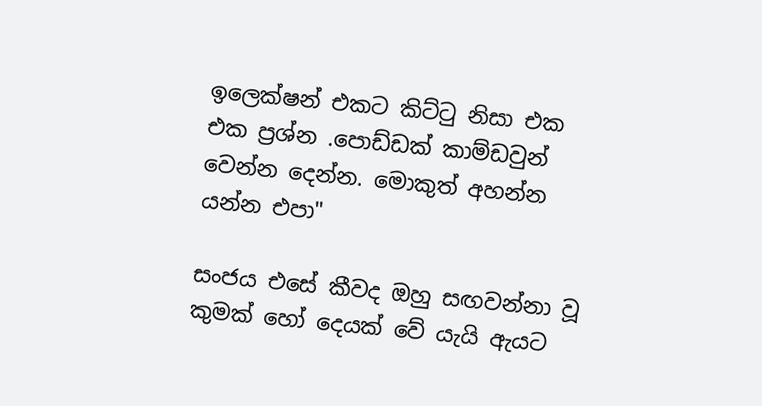ඉලෙක්ෂන් එකට කිට්ටු නිසා එක එක ප්‍රශ්න .පොඩ්ඩක් කාම්ඩවුන් වෙන්න දෙන්න. මොකුත් අහන්න යන්න එපා"

සංජය එසේ කීවද ඔහු සඟවන්නා වූ කුමක් හෝ දෙයක් වේ යැයි ඇයට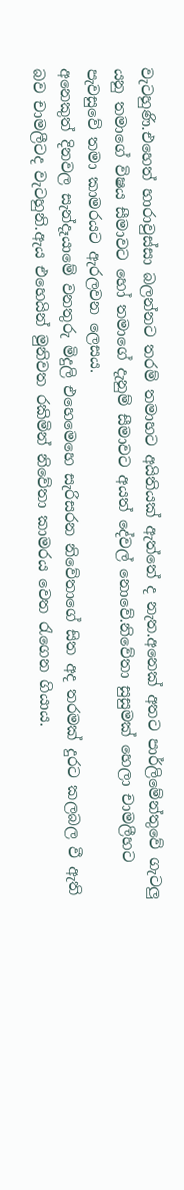වැටහුණි.එහෙත් හාරාවුස්සා බලන්නට තරම් තමාහට අයිතියක් ඇත්තේ ද නැත.අනෙක් අතට පාර්ලිමේන්තුවේ ගැටලු යනු තමාගේ විෂය සීමාවට හෝ තමාගේ දැනුම් සීමාවට අයත් දේවල් නොවේ.නිවේතා සුසුමක් හෙලා චාමලීහට පැවසුවේ තමා කාමරයට ඇරලවන ලෙසය.
අනෙකුත් දිනවල සැන්දෑයාමේ වනතුරු මිදුලි එහෙමෙහෙ සැරිසරන නිවේතාගේ සිත අද තරමක් දුරට කලබල වී ඇති බව චාමලීටද වැටහුනි.ඇය එහෙයින් මුනිවත රකිමින් නිවේතා කාමරය වෙත රැගෙන ගියාය.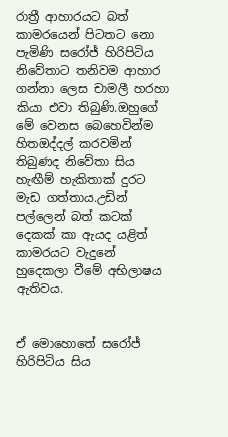රාත්‍රී ආහාරයට බත් කාමරයෙන් පිටතට නො පැමිණි සරෝජ් හිරිපිටිය නිවේතාට තනිවම ආහාර ගන්නා ලෙස චාමලී හරහා කියා එවා තිබුණි.ඔහුගේ මේ වෙනස බෙහෙවින්ම හිතඔද්දල් කරවමින් තිබුණද නිවේතා සිය හැඟීම් හැකිතාක් දුරට මැඩ ගත්තාය.උඩින් පල්ලෙන් බත් කටක් දෙකක් කා ඇයද යළිත් කාමරයට වැදුනේ හුදෙකලා වීමේ අභිලාෂය ඇතිවය.


ඒ මොහොතේ සරෝජ් හිරිපිටිය සිය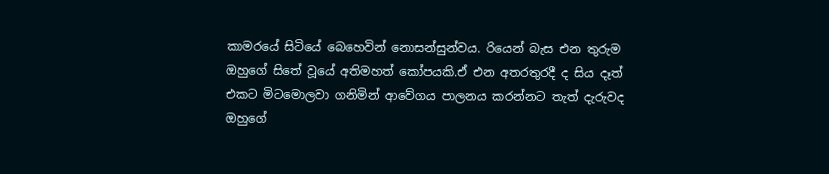කාමරයේ සිටියේ බෙහෙවින් නොසන්සුන්වය. රියෙන් බැස එන තුරුම ඔහුගේ සිතේ වූයේ අතිමහත් කෝපයකි.ඒ එන අතරතුරදී ද සිය දෑත් එකට මිටමොලවා ගනිමින් ආවේගය පාලනය කරන්නට තැත් දැරුවද ඔහුගේ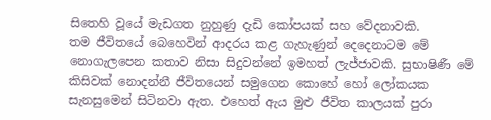සිතෙහි වූයේ මැඩගත නුහුණු දැඩි කෝපයක් සහ වේදනාවකි.
තම ජීවිතයේ බෙහෙවින් ආදරය කළ ගැහැණුන් දෙදෙනාටම මේ නොගැලපෙන කතාව නිසා සිදුවන්නේ ඉමහත් ලැජ්ජාවකි. සුභාෂිණී මේ කිසිවක් නොදන්නී ජීවිතයෙන් සමුගෙන කොහේ හෝ ලෝකයක සැනසුමෙන් සිටිනවා ඇත. එහෙත් ඇය මුළු ජීවිත කාලයක් පුරා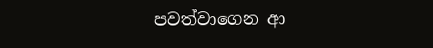පවත්වාගෙන ආ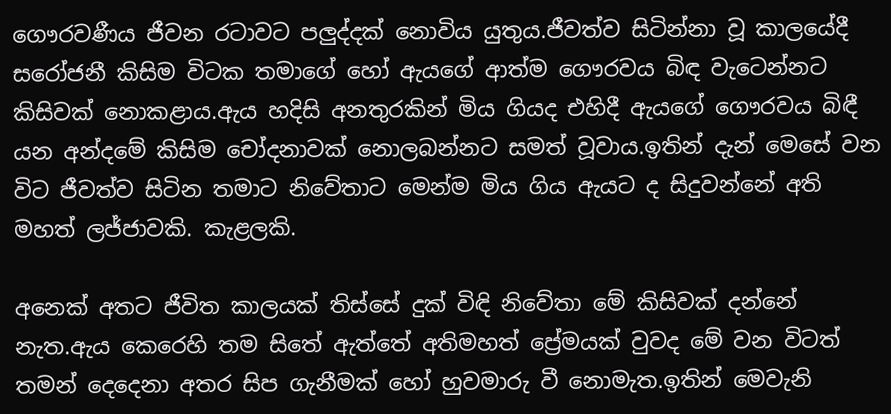ගෞරවණීය ජීවන රටාවට පලුද්දක් නොවිය යුතුය.ජීවත්ව සිටින්නා වූ කාලයේදී සරෝජනී කිසිම විටක තමාගේ හෝ ඇයගේ ආත්ම ගෞරවය බිඳ වැටෙන්නට කිසිවක් නොකළාය.ඇය හදිසි අනතුරකින් මිය ගියද එහිදී ඇයගේ ගෞරවය බිඳී යන අන්දමේ කිසිම චෝදනාවක් නොලබන්නට සමත් වූවාය.ඉතින් දැන් මෙසේ වන විට ජීවත්ව සිටින තමාට නිවේතාට මෙන්ම මිය ගිය ඇයට ද සිදුවන්නේ අති මහත් ලජ්ජාවකි. කැළලකි.

අනෙක් අතට ජීවිත කාලයක් තිස්සේ දුක් විඳි නිවේතා මේ කිසිවක් දන්නේ නැත.ඇය කෙරෙහි තම සිතේ ඇත්තේ අතිමහත් ප්‍රේමයක් වුවද මේ වන විටත් තමන් දෙදෙනා අතර සිප ගැනීමක් හෝ හුවමාරු වී නොමැත.ඉතින් මෙවැනි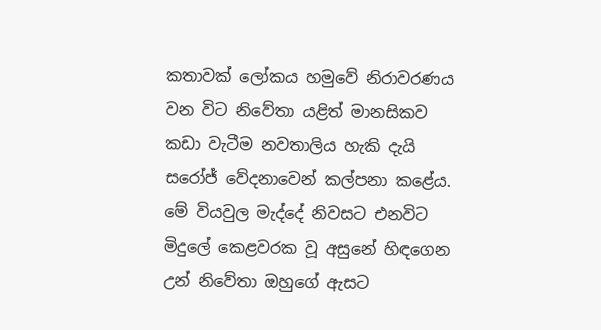කතාවක් ලෝකය හමුවේ නිරාවරණය වන විට නිවේතා යළිත් මානසිකව කඩා වැටීම නවතාලිය හැකි දැයි සරෝජ් වේදනාවෙන් කල්පනා කළේය.
මේ වියවුල මැද්දේ නිවසට එනවිට මිදුලේ කෙළවරක වූ අසුනේ හිඳගෙන උන් නිවේතා ඔහුගේ ඇසට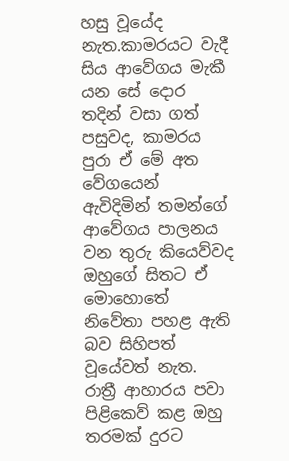හසු වූයේද නැත.කාමරයට වැදී සිය ආවේගය මැකී යන සේ දොර තදින් වසා ගත් පසුවද, කාමරය පුරා ඒ මේ අත වේගයෙන් ඇවිදිමින් තමන්ගේ ආවේගය පාලනය වන තුරු කියෙව්වද ඔහුගේ සිතට ඒ මොහොතේ නිවේතා පහළ ඇති බව සිහිපත් වූයේවත් නැත.
රාත්‍රී ආහාරය පවා පිළිකෙව් කළ ඔහු තරමක් දුරට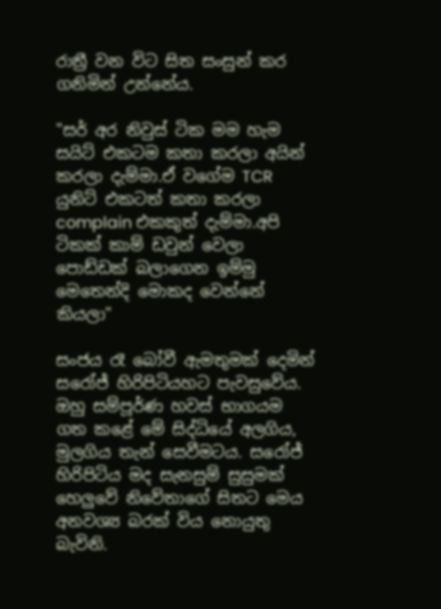රාත්‍රී වන විට සිත සංසුන් කර ගනිමින් උන්නේය.

"සර් අර නිවුස් ටික මම හැම සයිට් එකටම කතා කරලා අයින් කරලා දැම්මා.ඒ වගේම TCR යුනිට් එකටත් කතා කරලා complain එකකුත් දැම්මා.අපි ටිකක් කාම් ඩවුන් වෙලා පොඩ්ඩක් බලාගෙන ඉම්මු මෙතෙන්දි මොකද වෙන්නේ කියලා"

සංජය රෑ බෝවී ඇමතුමක් දෙමින් සරෝජ් හිරිපිටියහට පැවසුවේය. ඔහු සම්පූර්ණ හවස් භාගයම ගත කළේ මේ සිද්ධියේ අලගිය, මුලගිය තැන් සෙවීමටය. සරෝජ් හිරිපිටිය මද සැනසුම් සුසුමක් හෙලුවේ නිවේතාගේ සිතට මෙය අනවශ්‍ය බරක් විය නොයුතු බැවිනි.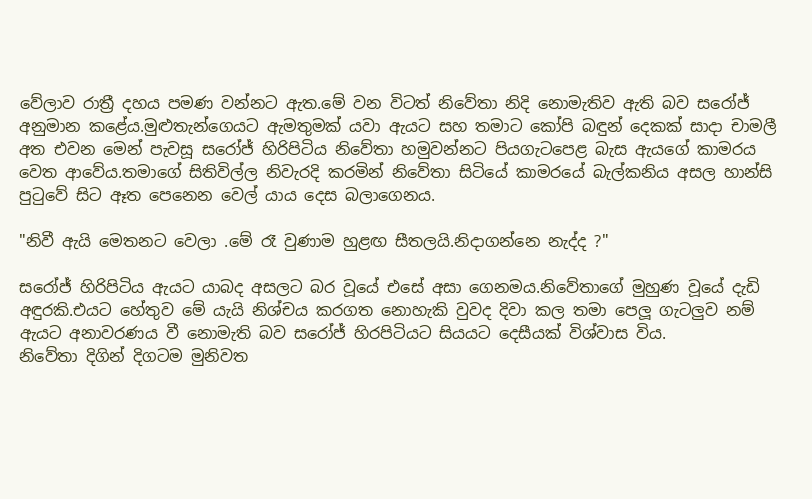වේලාව රාත්‍රී දහය පමණ වන්නට ඇත.මේ වන විටත් නිවේතා නිදි නොමැතිව ඇති බව සරෝජ් අනුමාන කළේය.මුළුතැන්ගෙයට ඇමතුමක් යවා ඇයට සහ තමාට කෝපි බඳුන් දෙකක් සාදා චාමලී අත එවන මෙන් පැවසූ සරෝජ් හිරිපිටිය නිවේතා හමුවන්නට පියගැටපෙළ බැස ඇයගේ කාමරය වෙත ආවේය.තමාගේ සිතිවිල්ල නිවැරදි කරමින් නිවේතා සිටියේ කාමරයේ බැල්කනිය අසල හාන්සි පුටුවේ සිට ඈත පෙනෙන වෙල් යාය දෙස බලාගෙනය.

"නිවී ඇයි මෙතනට වෙලා .මේ රෑ වුණාම හුළඟ සීතලයි.නිදාගන්නෙ නැද්ද ?"

සරෝජ් හිරිපිටිය ඇයට යාබද අසලට බර වූයේ එසේ අසා ගෙනමය.නිවේතාගේ මුහුණ වූයේ දැඩි අඳුරකි.එයට හේතුව මේ යැයි නිශ්චය කරගත නොහැකි වුවද දිවා කල තමා පෙලූ ගැටලුව නම් ඇයට අනාවරණය වී නොමැති බව සරෝජ් හිරපිටියට සියයට දෙසීයක් විශ්වාස විය.
නිවේතා දිගින් දිගටම මුනිවත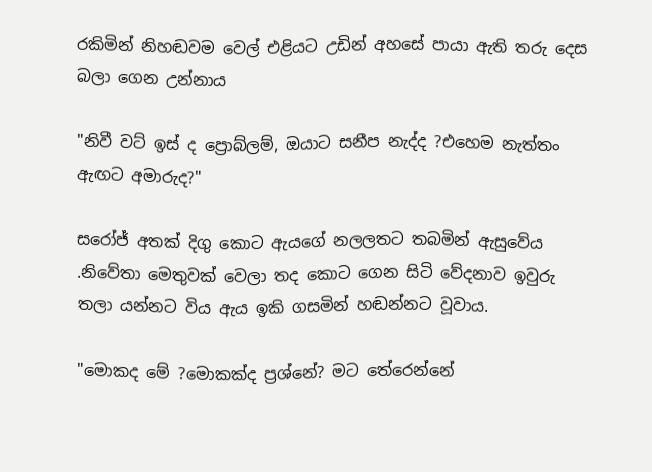රකිමින් නිහඬවම වෙල් එළියට උඩින් අහසේ පායා ඇති තරු දෙස බලා ගෙන උන්නාය

"නිවී වට් ඉස් ද ප්‍රොබ්ලම්, ඔයාට සනීප නැද්ද ?එහෙම නැත්තං ඇඟට අමාරුද?"

සරෝජ් අතක් දිගු කොට ඇයගේ නලලතට තබමින් ඇසුවේය .නිවේතා මෙතුවක් වෙලා තද කොට ගෙන සිටි වේදනාව ඉවුරු තලා යන්නට විය ඇය ඉකි ගසමින් හඬන්නට වූවාය.

"මොකද මේ ?මොකක්ද ප්‍රශ්නේ? මට තේරෙන්නේ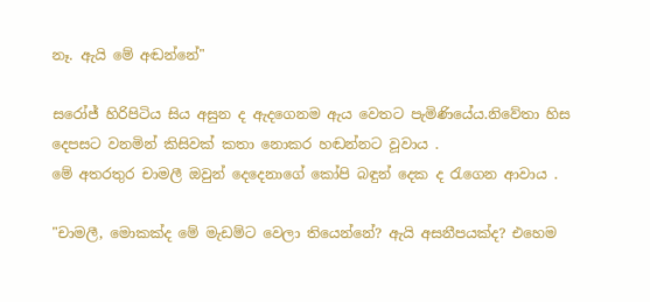නෑ. ඇයි මේ අඬන්නේ"

සරෝජ් හිරිපිටිය සිය අසුන ද ඇදගෙනම ඇය වෙතට පැමිණියේය.නිවේතා හිස දෙපසට වනමින් කිසිවක් කතා නොකර හඬන්නට වූවාය .
මේ අතරතුර චාමලී ඔවුන් දෙදෙනාගේ කෝපි බඳුන් දෙක ද රැගෙන ආවාය .

"චාමලී, මොකක්ද මේ මැඩම්ට වෙලා තියෙන්නේ? ඇයි අසනීපයක්ද? එහෙම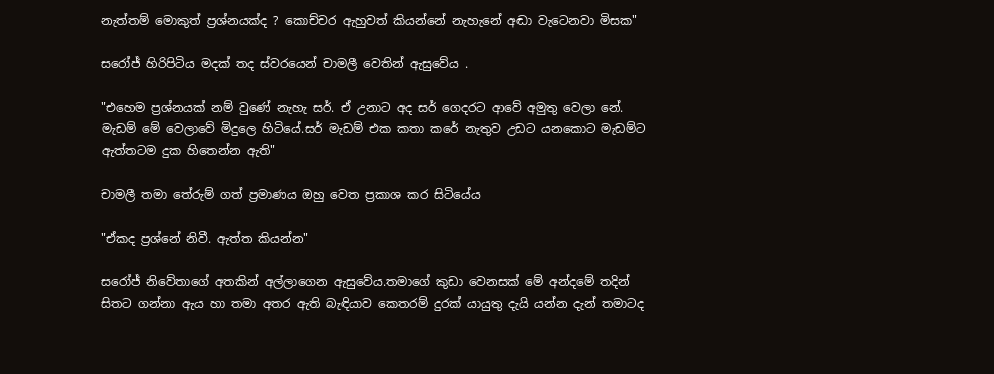නැත්තම් මොකුත් ප්‍රශ්නයක්ද ? කොච්චර ඇහුවත් කියන්නේ නැහැනේ අඬා වැටෙනවා මිසක"

සරෝජ් හිරිපිටිය මදක් තද ස්වරයෙන් චාමලී වෙතින් ඇසුවේය .

"එහෙම ප්‍රශ්නයක් නම් වුණේ නැහැ සර්. ඒ උනාට අද සර් ගෙදරට ආවේ අමුතු වෙලා නේ. මැඩම් මේ වෙලාවේ මිදුලෙ හිටියේ.සර් මැඩම් එක කතා කරේ නැතුව උඩට යනකොට මැඩම්ට ඇත්තටම දුක හිතෙන්න ඇති"

චාමලී තමා තේරුම් ගත් ප්‍රමාණය ඔහු වෙත ප්‍රකාශ කර සිටියේය

"ඒකද ප්‍රශ්නේ නිවී. ඇත්ත කියන්න"

සරෝජ් නිවේතාගේ අතකින් අල්ලාගෙන ඇසුවේය.තමාගේ කුඩා වෙනසක් මේ අන්දමේ තදින් සිතට ගන්නා ඇය හා තමා අතර ඇති බැඳියාව කෙතරම් දුරක් යායුතු දැයි යන්න දැන් තමාටද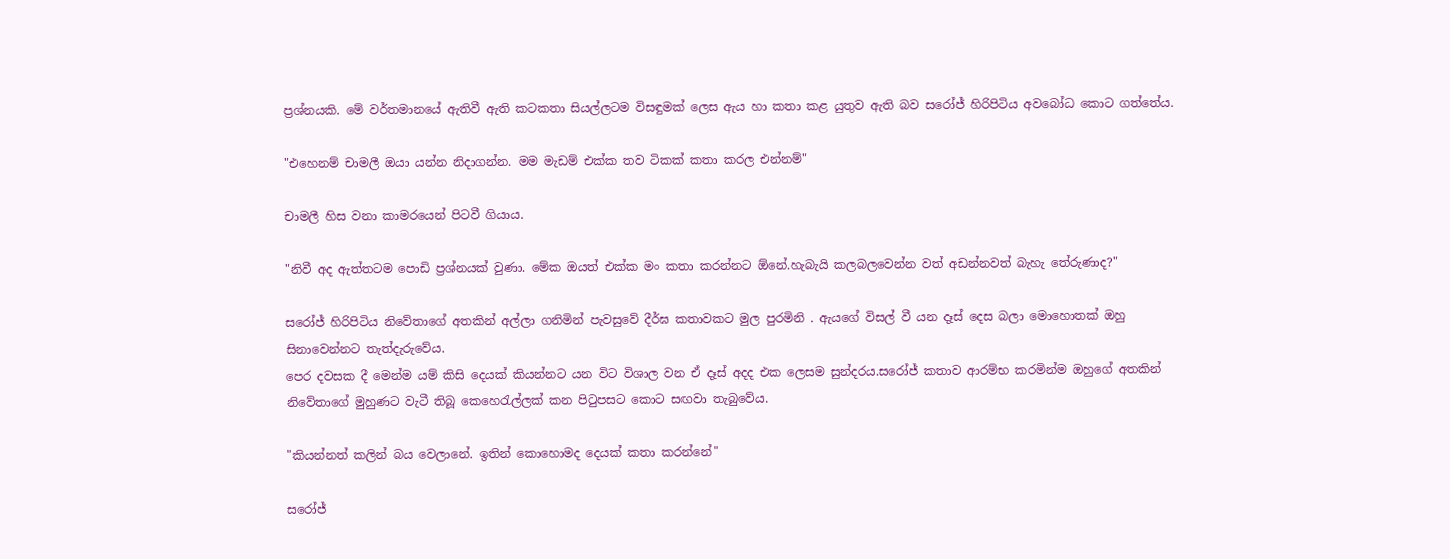ප්‍රශ්නයකි. මේ වර්තමානයේ ඇතිවී ඇති කටකතා සියල්ලටම විසඳුමක් ලෙස ඇය හා කතා කළ යුතුව ඇති බව සරෝජ් හිරිපිටිය අවබෝධ කොට ගත්තේය.

"එහෙනම් චාමලී ඔයා යන්න නිදාගන්න. මම මැඩම් එක්ක තව ටිකක් කතා කරල එන්නම්"

චාමලී හිස වනා කාමරයෙන් පිටවී ගියාය.

"නිවී අද ඇත්තටම පොඩි ප්‍රශ්නයක් වුණා. මේක ඔයත් එක්ක මං කතා කරන්නට ඕනේ.හැබැයි කලබලවෙන්න වත් අඩන්නවත් බැහැ තේරුණාද?"

සරෝජ් හිරිපිටිය නිවේතාගේ අතකින් අල්ලා ගනිමින් පැවසුවේ දීර්ඝ කතාවකට මුල පුරමිනි . ඇයගේ විසල් වී යන දෑස් දෙස බලා මොහොතක් ඔහු සිනාවෙන්නට තැත්දැරුවේය.
පෙර දවසක දී මෙන්ම යම් කිසි දෙයක් කියන්නට යන විට විශාල වන ඒ දෑස් අදද එක ලෙසම සුන්දරය.සරෝජ් කතාව ආරම්භ කරමින්ම ඔහුගේ අතකින් නිවේතාගේ මුහුණට වැටී තිබූ කෙහෙරැල්ලක් කන පිටුපසට කොට සඟවා තැබුවේය.

"කියන්නත් කලින් බය වෙලානේ. ඉතින් කොහොමද දෙයක් කතා කරන්නේ"

සරෝජ්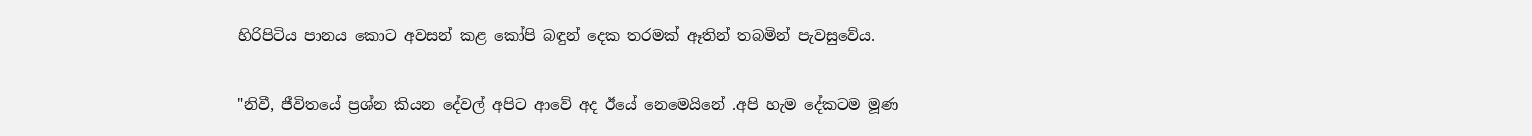හිරිපිටිය පානය කොට අවසන් කළ කෝපි බඳුන් දෙක තරමක් ඈතින් තබමින් පැවසුවේය.

"නිවී, ජීවිතයේ ප්‍රශ්න කියන දේවල් අපිට ආවේ අද ඊයේ නෙමෙයිනේ .අපි හැම දේකටම මූණ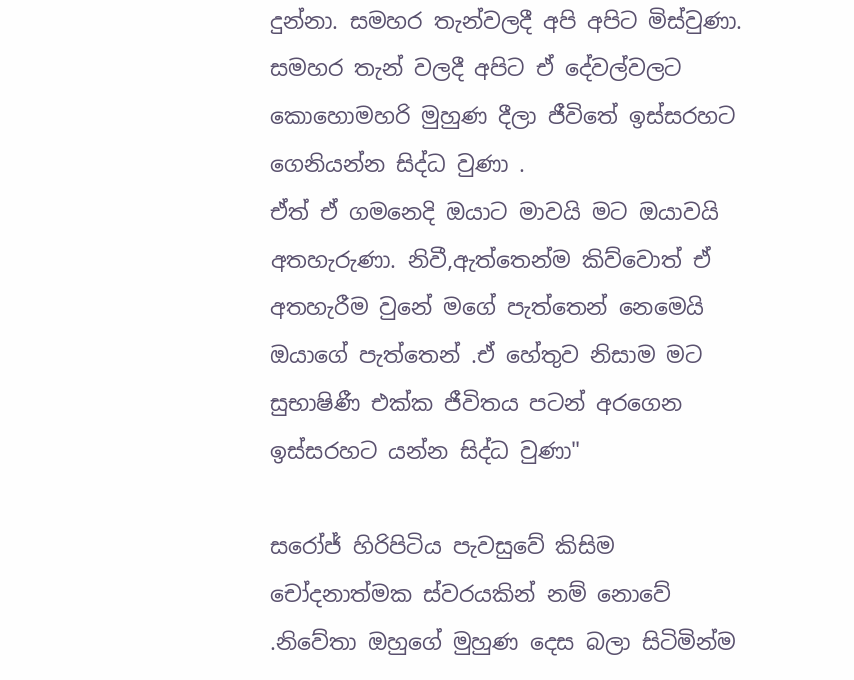දුන්නා. සමහර තැන්වලදී අපි අපිට මිස්වුණා. සමහර තැන් වලදී අපිට ඒ දේවල්වලට කොහොමහරි මුහුණ දීලා ජීවිතේ ඉස්සරහට ගෙනියන්න සිද්ධ වුණා .
ඒත් ඒ ගමනෙදි ඔයාට මාවයි මට ඔයාවයි අතහැරුණා. නිවී,ඇත්තෙන්ම කිව්වොත් ඒ අතහැරීම වුනේ මගේ පැත්තෙන් නෙමෙයි ඔයාගේ පැත්තෙන් .ඒ හේතුව නිසාම මට සුභාෂිණී එක්ක ජීවිතය පටන් අරගෙන ඉස්සරහට යන්න සිද්ධ වුණා"

සරෝජ් හිරිපිටිය පැවසුවේ කිසිම චෝදනාත්මක ස්වරයකින් නම් නොවේ .නිවේතා ඔහුගේ මුහුණ දෙස බලා සිටිමින්ම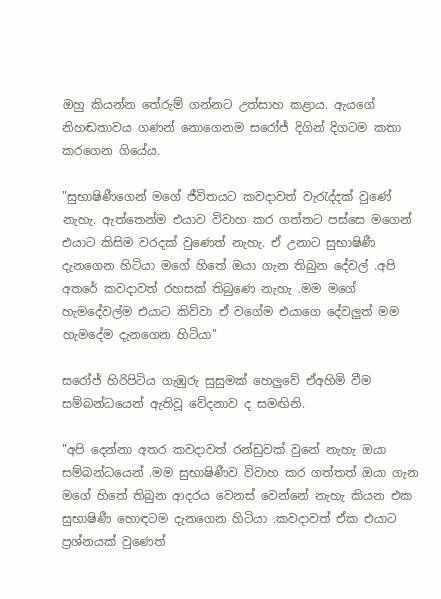ඔහු කියන්න තේරුම් ගන්නට උත්සාහ කළාය. ඇයගේ නිහඬතාවය ගණන් නොගෙනම සරෝජ් දිගින් දිගටම කතා කරගෙන ගියේය.

"සුභාෂිණීගෙන් මගේ ජීවිතයට කවදාවත් වැරැද්දක් වුණේ නැහැ. ඇත්තෙන්ම එයාව විවාහ කර ගත්තට පස්සෙ මගෙන් එයාට කිසිම වරදක් වුණෙත් නැහැ. ඒ උනාට සුභාෂිණී දැනගෙන හිටියා මගේ හිතේ ඔයා ගැන තිබුන දේවල් .අපි අතරේ කවදාවත් රහසක් තිබුණෙ නැහැ .මම මගේ හැමදේවල්ම එයාට කිව්වා ඒ වගේම එයාගෙ දේවලුත් මම හැමදේම දැනගෙන හිටියා"

සරෝජ් හිරිපිටිය ගැඹුරු සුසුමක් හෙලුවේ ඒඅහිමි වීම සම්බන්ධයෙන් ඇතිවූ වේදනාව ද සමඟිනි.

"අපි දෙන්නා අතර කවදාවත් රන්ඩුවක් වුනේ නැහැ ඔයා සම්බන්ධයෙන් .මම සුභාෂිණීව විවාහ කර ගත්තත් ඔයා ගැන මගේ හිතේ තිබුන ආදරය වෙනස් වෙන්නේ නැහැ කියන එක සුභාෂිණී හොඳටම දැනගෙන හිටියා .කවදාවත් ඒක එයාට ප්‍රශ්නයක් වුණෙත්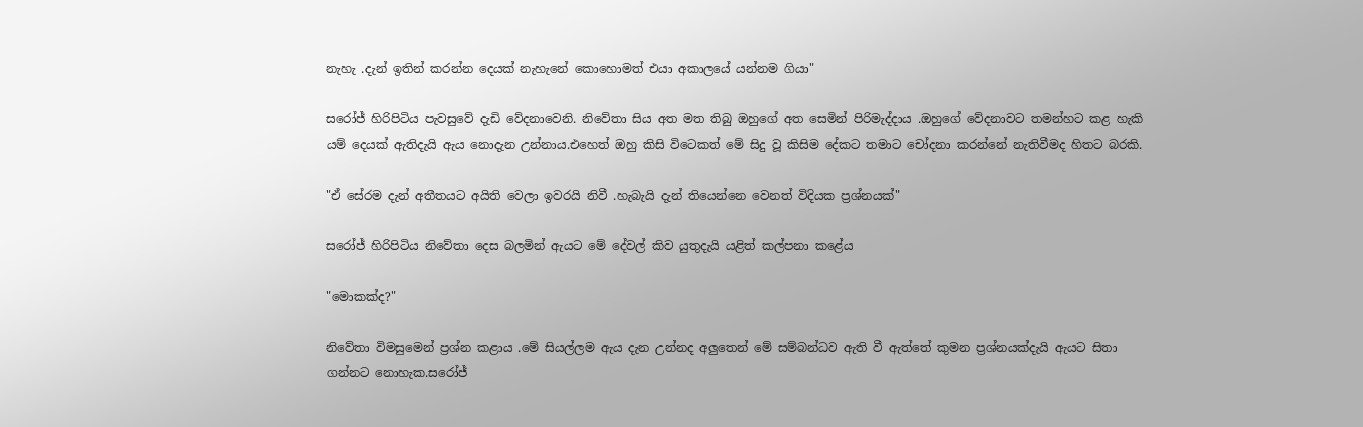නැහැ .දැන් ඉතින් කරන්න දෙයක් නැහැනේ කොහොමත් එයා අකාලයේ යන්නම ගියා"

සරෝජ් හිරිපිටිය පැවසුවේ දැඩි වේදනාවෙනි. නිවේතා සිය අත මත තිබු ඔහුගේ අත සෙමින් පිරිමැද්දාය .ඔහුගේ වේදනාවට තමන්හට කළ හැකි යම් දෙයක් ඇතිදැයි ඇය නොදැන උන්නාය.එහෙත් ඔහු කිසි විටෙකත් මේ සිදු වූ කිසිම දේකට තමාට චෝදනා කරන්නේ නැතිවීමද හිතට බරකි.

"ඒ සේරම දැන් අතීතයට අයිති වෙලා ඉවරයි නිවී .හැබැයි දැන් තියෙන්නෙ වෙනත් විදියක ප්‍රශ්නයක්"

සරෝජ් හිරිපිටිය නිවේතා දෙස බලමින් ඇයට මේ දේවල් කිව යුතුදැයි යළිත් කල්පනා කළේය

"මොකක්ද?"

නිවේතා විමසුමෙන් ප්‍රශ්න කළාය .මේ සියල්ලම ඇය දැන උන්නද අලුතෙන් මේ සම්බන්ධව ඇති වී ඇත්තේ කුමන ප්‍රශ්නයක්දැයි ඇයට සිතා ගන්නට නොහැක.සරෝජ්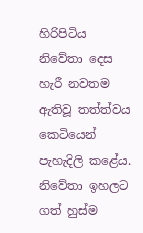හිරිපිටිය නිවේතා දෙස හැරී නවතම ඇතිවූ තත්ත්වය කෙටියෙන් පැහැදිලි කළේය.
නිවේතා ඉහලට ගත් හුස්ම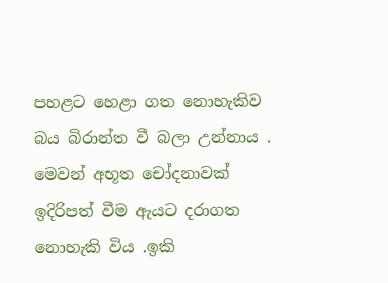පහළට හෙළා ගත නොහැකිව බය බිරාන්ත වී බලා උන්නාය .
මෙවන් අභූත චෝදනාවක් ඉදිරිපත් වීම ඇයට දරාගත නොහැකි විය .ඉකි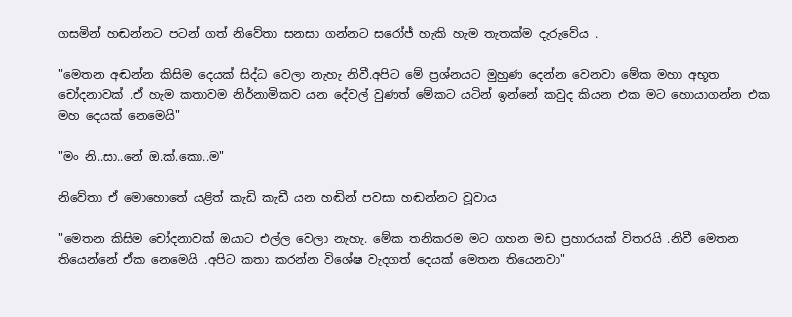ගසමින් හඬන්නට පටන් ගත් නිවේතා සනසා ගන්නට සරෝජ් හැකි හැම තැතක්ම දැරුවේය .

"මෙතන අඬන්න කිසිම දෙයක් සිද්ධ වෙලා නැහැ නිවී.අපිට මේ ප්‍රශ්නයට මුහුණ දෙන්න වෙනවා මේක මහා අභූත චෝදනාවක් .ඒ හැම කතාවම නිර්නාමිකව යන දේවල් වුණත් මේකට යටින් ඉන්නේ කවුද කියන එක මට හොයාගන්න එක මහ දෙයක් නෙමෙයි"

"මං නි..සා..නේ ඔ.ක්.කො..ම"

නිවේතා ඒ මොහොතේ යළිත් කැඩි කැඩී යන හඬින් පවසා හඬන්නට වූවාය

"මෙතන කිසිම චෝදනාවක් ඔයාට එල්ල වෙලා නැහැ. මේක තනිකරම මට ගහන මඩ ප්‍රහාරයක් විතරයි .නිවී මෙතන තියෙන්නේ ඒක නෙමෙයි .අපිට කතා කරන්න විශේෂ වැදගත් දෙයක් මෙතන තියෙනවා"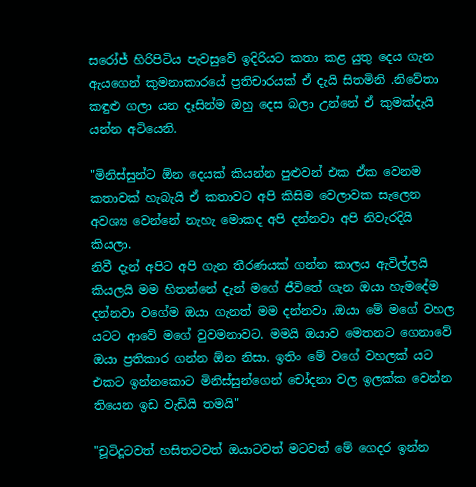සරෝජ් හිරිපිටිය පැවසුවේ ඉදිරියට කතා කළ යුතු දෙය ගැන ඇයගෙන් කුමනාකාරයේ ප්‍රතිචාරයක් ඒ දැයි සිතමිනි .නිවේතා කඳුළු ගලා යන දෑසින්ම ඔහු දෙස බලා උන්නේ ඒ කුමක්දැයි යන්න අටියෙනි.

"මිනිස්සුන්ට ඕන දෙයක් කියන්න පුළුවන් එක ඒක වෙනම කතාවක් හැබැයි ඒ කතාවට අපි කිසිම වෙලාවක සැලෙන අවශ්‍ය වෙන්නේ නැහැ මොකද අපි දන්නවා අපි නිවැරදියි කියලා.
නිවී දැන් අපිට අපි ගැන තීරණයක් ගන්න කාලය ඇවිල්ලයි කියලයි මම හිතන්නේ දැන් මගේ ජීවිතේ ගැන ඔයා හැමදේම දන්නවා වගේම ඔයා ගැනත් මම දන්නවා .ඔයා මේ මගේ වහල යටට ආවේ මගේ වුවමනාවට. මමයි ඔයාව මෙතනට ගෙනාවේ ඔයා ප්‍රතිකාර ගන්න ඕන නිසා. ඉතිං මේ වගේ වහලක් යට එකට ඉන්නකොට මිනිස්සුන්ගෙන් චෝදනා වල ඉලක්ක වෙන්න තියෙන ඉඩ වැඩියි තමයි"

"චූටිදූටවත් හසිතටවත් ඔයාටවත් මටවත් මේ ගෙදර ඉන්න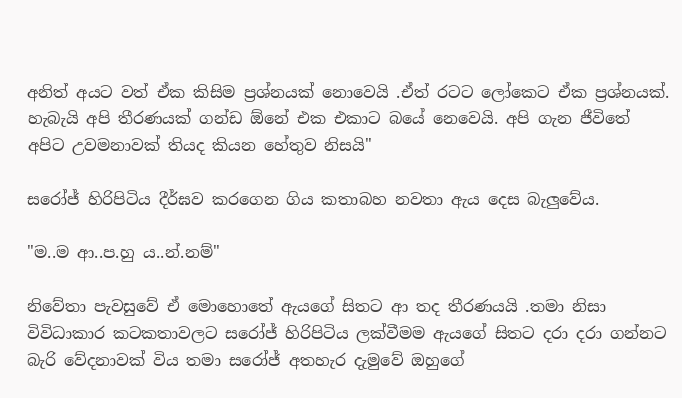අනිත් අයට වත් ඒක කිසිම ප්‍රශ්නයක් නොවෙයි .ඒත් රටට ලෝකෙට ඒක ප්‍රශ්නයක්. හැබැයි අපි තීරණයක් ගන්ඩ ඕනේ එක එකාට බයේ නෙවෙයි. අපි ගැන ජීවිතේ අපිට උවමනාවක් තියද කියන හේතුව නිසයි"

සරෝජ් හිරිපිටිය දීර්ඝව කරගෙන ගිය කතාබහ නවතා ඇය දෙස බැලුවේය.

"ම..ම ආ..ප.හු ය..න්.නම්"

නිවේතා පැවසුවේ ඒ මොහොතේ ඇයගේ සිතට ආ තද තීරණයයි .තමා නිසා විවිධාකාර කටකතාවලට සරෝජ් හිරිපිටිය ලක්වීමම ඇයගේ සිතට දරා දරා ගන්නට බැරි වේදනාවක් විය තමා සරෝජ් අතහැර දැමුවේ ඔහුගේ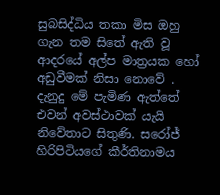සුබසිද්ධිය තකා මිස ඔහු ගැන තම සිතේ ඇති වූ ආදරයේ අල්ප මාත්‍රයක හෝ අඩුවීමක් නිසා නොවේ .
දැනුදු මේ පැමිණ ඇත්තේ එවන් අවස්ථාවක් යැයි නිවේතාට සිතුණි. සරෝජ් හිරිපිටියගේ කීර්තිනාමය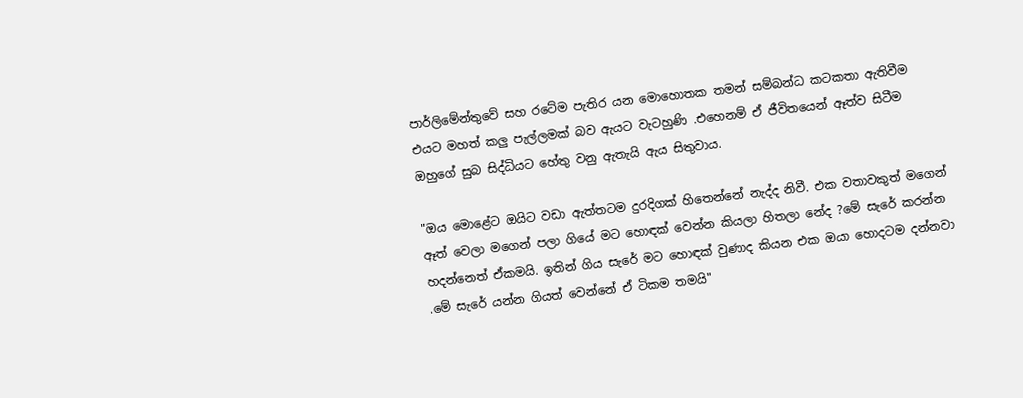පාර්ලිමේන්තුවේ සහ රටේම පැතිර යන මොහොතක තමන් සම්බන්ධ කටකතා ඇතිවීම එයට මහත් කලු පැල්ලමක් බව ඇයට වැටහුණි .එහෙනම් ඒ ජීවිතයෙන් ඈත්ව සිටීම ඔහුගේ සුබ සිද්ධියට හේතු වනු ඇතැයි ඇය සිතුවාය.

"ඔය මොළේට ඔයිට වඩා ඇත්තටම දුරදිගක් හිතෙන්නේ නැද්ද නිවී. එක වතාවකුත් මගෙන් ඈත් වෙලා මගෙන් පලා ගියේ මට හොඳක් වෙන්න කියලා හිතලා නේද ?මේ සැරේ කරන්න හදන්නෙත් ඒකමයි. ඉතින් ගිය සැරේ මට හොඳක් වුණාද කියන එක ඔයා හොදටම දන්නවා .මේ සැරේ යන්න ගියත් වෙන්නේ ඒ ටිකම තමයි"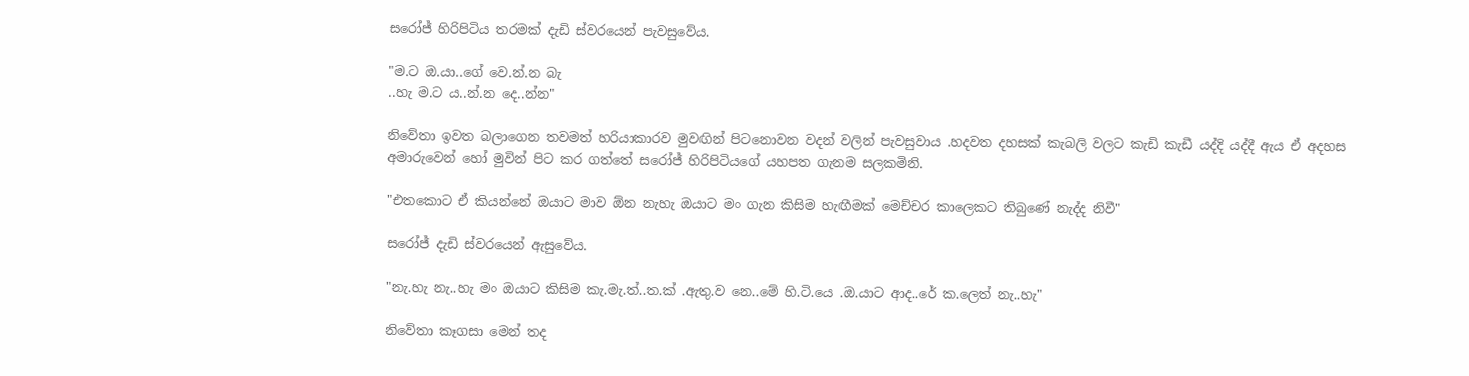සරෝජ් හිරිපිටිය තරමක් දැඩි ස්වරයෙන් පැවසුවේය.

"ම.ට ඔ.යා..ගේ වෙ.න්.න බැ
..හැ ම.ට ය..න්.න දෙ..න්න"

නිවේතා ඉවත බලාගෙන තවමත් හරියාකාරව මුවඟින් පිටනොවන වදන් වලින් පැවසුවාය .හදවත දහසක් කැබලි වලට කැඩි කැඩී යද්දි යද්දී ඇය ඒ අදහස අමාරුවෙන් හෝ මුවින් පිට කර ගත්තේ සරෝජ් හිරිපිටියගේ යහපත ගැනම සලකමිනි.

"එතකොට ඒ කියන්නේ ඔයාට මාව ඕන නැහැ ඔයාට මං ගැන කිසිම හැඟීමක් මෙච්චර කාලෙකට තිබුණේ නැද්ද නිවී"

සරෝජ් දැඩි ස්වරයෙන් ඇසුවේය.

"නැ.හැ නැ..හැ මං ඔයාට කිසිම කැ.මැ.ත්..ත.ක් .ඇතු.ව නෙ..මේ හි.ටි.යෙ .ඔ.යාට ආද..රේ ක.ලෙත් නැ..හැ"

නිවේතා කෑගසා මෙන් තද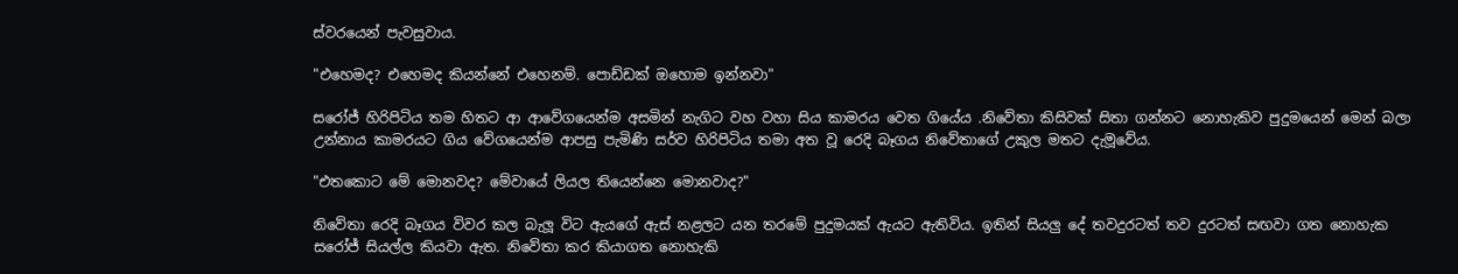ස්වරයෙන් පැවසුවාය.

"එහෙමද? එහෙමද කියන්නේ එහෙනම්. පොඩ්ඩක් ඔහොම ඉන්නවා"

සරෝජ් හිරිපිටිය තම හිතට ආ ආවේගයෙන්ම අසමින් නැගිට වහ වහා සිය කාමරය වෙත ගියේය .නිවේතා කිසිවක් සිතා ගන්නට නොහැකිව පුදුමයෙන් මෙන් බලා උන්නාය කාමරයට ගිය වේගයෙන්ම ආපසු පැමිණි සර්ව හිරිපිටිය තමා අත වූ රෙදි බෑගය නිවේතාගේ උකුල මතට දැමූවේය.

"එතකොට මේ මොනවද? මේවායේ ලියල තියෙන්නෙ මොනවාද?"

නිවේතා රෙදි බෑගය විවර කල බැලූ විට ඇයගේ ඇස් නළලට යන තරමේ පුදුමයක් ඇයට ඇතිවිය. ඉතින් සියලු දේ තවදුරටත් තව දුරටත් සඟවා ගත නොහැක සරෝජ් සියල්ල කියවා ඇත. නිවේතා කර කියාගත නොහැකි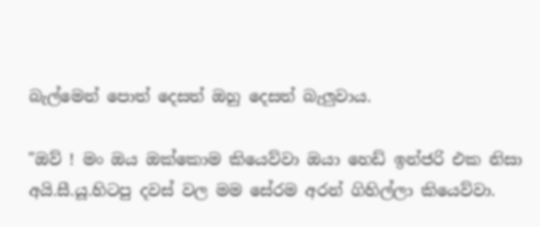බැල්මෙන් පොත් දෙසත් ඔහු දෙසත් බැලුවාය.

"ඔව් ! මං ඔය ඔක්කොම කියෙව්වා ඔයා හෙඩ් ඉන්ජරි එක නිසා අයි.සී.යූ.හිටපු දවස් වල මම සේරම අරන් ගිහිල්ලා කියෙව්වා.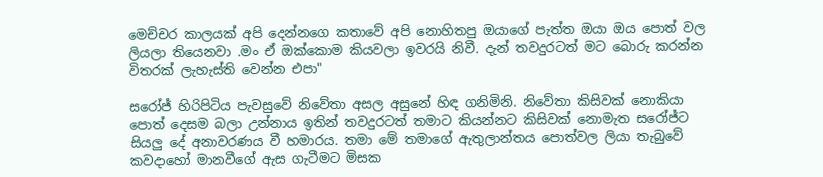මෙච්චර කාලයක් අපි දෙන්නගෙ කතාවේ අපි නොහිතපු ඔයාගේ පැත්ත ඔයා ඔය පොත් වල ලියලා තියෙනවා .මං ඒ ඔක්කොම කියවලා ඉවරයි නිවී. දැන් තවදුරටත් මට බොරු කරන්න විතරක් ලැහැස්ති වෙන්න එපා"

සරෝජ් හිරිපිටිය පැවසුවේ නිවේතා අසල අසුනේ හිඳ ගනිමිනි. නිවේතා කිසිවක් නොකියා පොත් දෙසම බලා උන්නාය ඉතින් තවදුරටත් තමාට කියන්නට කිසිවක් නොමැත සරෝජ්ට සියලු දේ අනාවරණය වී හමාරය. තමා මේ තමාගේ ඇතුලාන්තය පොත්වල ලියා තැබුවේ කවදාහෝ මානවීගේ ඇස ගැටීමට මිසක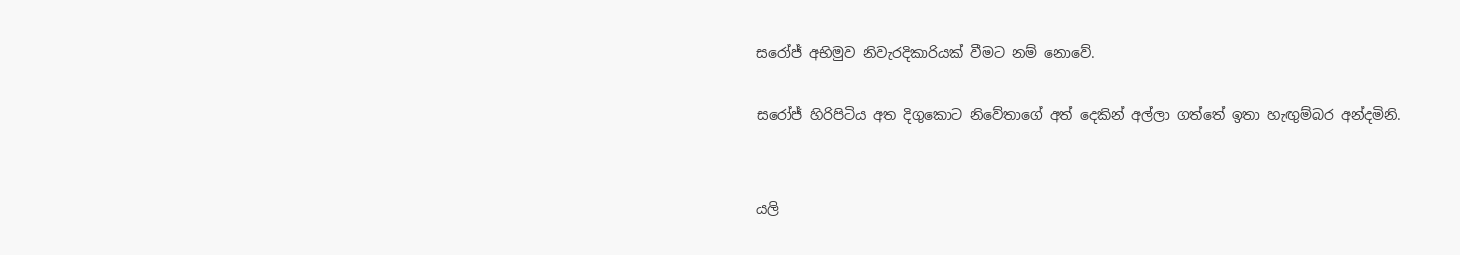සරෝජ් අභිමුව නිවැරදිකාරියක් වීමට නම් නොවේ.

සරෝජ් හිරිපිටිය අත දිගුකොට නිවේතාගේ අත් දෙකින් අල්ලා ගත්තේ ඉතා හැඟුම්බර අන්දමිනි.


යලි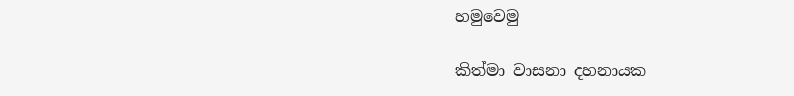හමුවෙමු

කිත්මා වාසනා දහනායක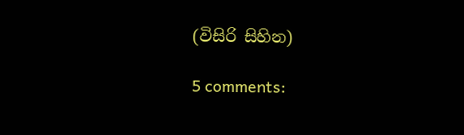(විසිරි සිහින)

5 comments: